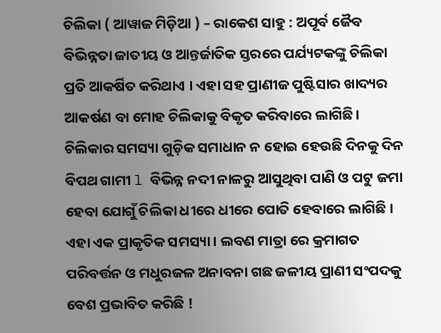ଚିଲିକା ( ଆୱାଜ ମିଡ଼ିଆ ) – ରାକେଶ ସାହୁ : ଅପୂର୍ବ ଜୈବ ବିଭିନ୍ନତା ଜାତୀୟ ଓ ଆନ୍ତର୍ଜାତିକ ସ୍ତରରେ ପର୍ଯ୍ୟଟକଙ୍କୁ ଚିଲିକା ପ୍ରତି ଆକର୍ଷିତ କରିଥାଏ । ଏହା ସହ ପ୍ରାଣୀଜ ପୁଷ୍ଟିସାର ଖାଦ୍ୟର ଆକର୍ଷଣ ବା ମୋହ ଚିଲିକାକୁ ବିକୃତ କରିବାରେ ଲାଗିଛି। ଚିଲିକାର ସମସ୍ୟା ଗୁଡ଼ିକ ସମାଧାନ ନ ହୋଇ ହେଉଛି ଦିନକୁ ଦିନ ବିପଥ ଗାମୀ l ବିଭିନ୍ନ ନଦୀ ନାଳରୁ ଆସୁଥିବା ପାଣି ଓ ପଟୁ ଜମା ହେବା ଯୋଗୁଁ ଚିଲିକା ଧୀରେ ଧୀରେ ପୋତି ହେବାରେ ଲାଗିଛି । ଏହା ଏକ ପ୍ରାକୃତିକ ସମସ୍ୟା । ଲବଣ ମାତ୍ରା ରେ କ୍ରମାଗତ ପରିବର୍ତ୍ତନ ଓ ମଧୁରଜଳ ଅନାବନା ଗଛ ଜଳୀୟ ପ୍ରାଣୀ ସଂପଦକୁ ବେଶ ପ୍ରଭାବିତ କରିଛି !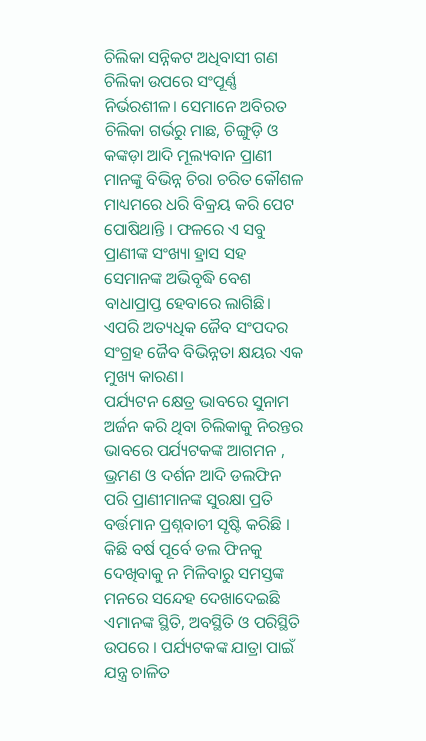ଚିଲିକା ସନ୍ନିକଟ ଅଧିବାସୀ ଗଣ ଚିଲିକା ଉପରେ ସଂପୂର୍ଣ୍ଣ ନିର୍ଭରଶୀଳ। ସେମାନେ ଅବିରତ ଚିଲିକା ଗର୍ଭରୁ ମାଛ, ଚିଙ୍ଗୁଡ଼ି ଓ କଙ୍କଡ଼ା ଆଦି ମୂଲ୍ୟବାନ ପ୍ରାଣୀ ମାନଙ୍କୁ ବିଭିନ୍ନ ଚିରା ଚରିତ କୌଶଳ ମାଧ୍ୟମରେ ଧରି ବିକ୍ରୟ କରି ପେଟ ପୋଷିଥାନ୍ତି । ଫଳରେ ଏ ସବୁ ପ୍ରାଣୀଙ୍କ ସଂଖ୍ୟା ହ୍ରାସ ସହ ସେମାନଙ୍କ ଅଭିବୃଦ୍ଧି ବେଶ ବାଧାପ୍ରାପ୍ତ ହେବାରେ ଲାଗିଛି। ଏପରି ଅତ୍ୟଧିକ ଜୈବ ସଂପଦର ସଂଗ୍ରହ ଜୈବ ବିଭିନ୍ନତା କ୍ଷୟର ଏକ ମୁଖ୍ୟ କାରଣ।
ପର୍ଯ୍ୟଟନ କ୍ଷେତ୍ର ଭାବରେ ସୁନାମ ଅର୍ଜନ କରି ଥିବା ଚିଲିକାକୁ ନିରନ୍ତର ଭାବରେ ପର୍ଯ୍ୟଟକଙ୍କ ଆଗମନ , ଭ୍ରମଣ ଓ ଦର୍ଶନ ଆଦି ଡଲଫିନ ପରି ପ୍ରାଣୀମାନଙ୍କ ସୁରକ୍ଷା ପ୍ରତି ବର୍ତ୍ତମାନ ପ୍ରଶ୍ନବାଚୀ ସୃଷ୍ଟି କରିଛି । କିଛି ବର୍ଷ ପୂର୍ବେ ଡଲ ଫିନକୁ ଦେଖିବାକୁ ନ ମିଳିବାରୁ ସମସ୍ତଙ୍କ ମନରେ ସନ୍ଦେହ ଦେଖାଦେଇଛି ଏମାନଙ୍କ ସ୍ଥିତି, ଅବସ୍ଥିତି ଓ ପରିସ୍ଥିତି ଉପରେ । ପର୍ଯ୍ୟଟକଙ୍କ ଯାତ୍ରା ପାଇଁ ଯନ୍ତ୍ର ଚାଳିତ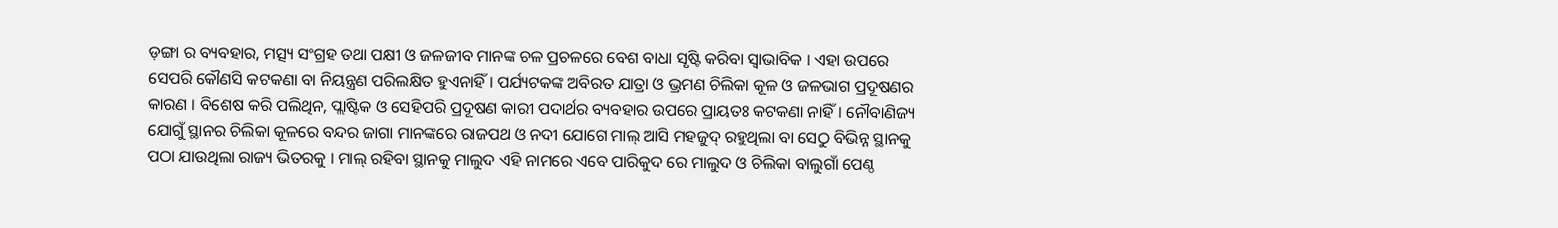ଡ଼ଙ୍ଗା ର ବ୍ୟବହାର, ମତ୍ସ୍ୟ ସଂଗ୍ରହ ତଥା ପକ୍ଷୀ ଓ ଜଳଜୀବ ମାନଙ୍କ ଚଳ ପ୍ରଚଳରେ ବେଶ ବାଧା ସୃଷ୍ଟି କରିବା ସ୍ୱାଭାବିକ । ଏହା ଉପରେ ସେପରି କୌଣସି କଟକଣା ବା ନିୟନ୍ତ୍ରଣ ପରିଲକ୍ଷିତ ହୁଏନାହିଁ । ପର୍ଯ୍ୟଟକଙ୍କ ଅବିରତ ଯାତ୍ରା ଓ ଭ୍ରମଣ ଚିଲିକା କୂଳ ଓ ଜଳଭାଗ ପ୍ରଦୂଷଣର କାରଣ । ବିଶେଷ କରି ପଲିଥିନ, ପ୍ଲାଷ୍ଟିକ ଓ ସେହିପରି ପ୍ରଦୂଷଣ କାରୀ ପଦାର୍ଥର ବ୍ୟବହାର ଉପରେ ପ୍ରାୟତଃ କଟକଣା ନାହିଁ। ନୌବାଣିଜ୍ୟ ଯୋଗୁଁ ସ୍ଥାନର ଚିଲିକା କୂଳରେ ବନ୍ଦର ଜାଗା ମାନଙ୍କରେ ରାଜପଥ ଓ ନଦୀ ଯୋଗେ ମାଲ୍ ଆସି ମହଜୁଦ୍ ରହୁଥିଲା ବା ସେଠୁ ବିଭିନ୍ନ ସ୍ଥାନକୁ ପଠା ଯାଉଥିଲା ରାଜ୍ୟ ଭିତରକୁ । ମାଲ୍ ରହିବା ସ୍ଥାନକୁ ମାଲୁଦ ଏହି ନାମରେ ଏବେ ପାରିକୁଦ ରେ ମାଲୁଦ ଓ ଚିଲିକା ବାଲୁଗାଁ ପେଣ୍ଠ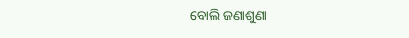ବୋଲି ଜଣାଶୁଣା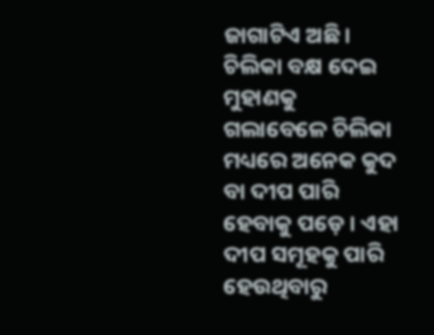ଜାଗାଟିଏ ଅଛି। ଚିଲିକା ବକ୍ଷ ଦେଇ ମୁହାଣକୁ ଗଲାବେଳେ ଚିଲିକା ମଧ୍ୟରେ ଅନେକ କୁଦ ବା ଦୀପ ପାରି ହେବାକୁ ପଡ଼େ । ଏହା ଦୀପ ସମୂହକୁ ପାରି ହେଉଥିବାରୁ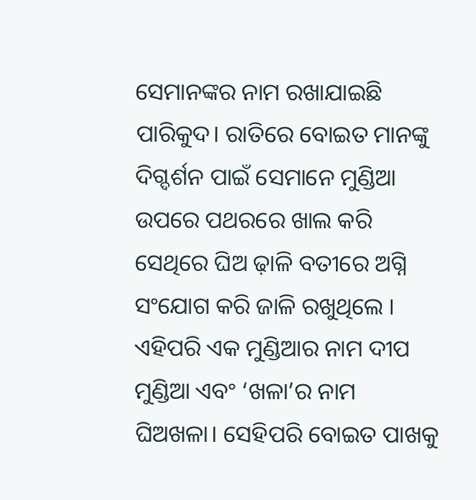ସେମାନଙ୍କର ନାମ ରଖାଯାଇଛି ପାରିକୁଦ। ରାତିରେ ବୋଇତ ମାନଙ୍କୁ ଦିଗ୍ଦର୍ଶନ ପାଇଁ ସେମାନେ ମୁଣ୍ଡିଆ ଉପରେ ପଥରରେ ଖାଲ କରି ସେଥିରେ ଘିଅ ଢ଼ାଳି ବତୀରେ ଅଗ୍ନି ସଂଯୋଗ କରି ଜାଳି ରଖୁଥିଲେ । ଏହିପରି ଏକ ମୁଣ୍ଡିଆର ନାମ ଦୀପ ମୁଣ୍ଡିଆ ଏବଂ ‘ଖଳା’ର ନାମ ଘିଅଖଳା। ସେହିପରି ବୋଇତ ପାଖକୁ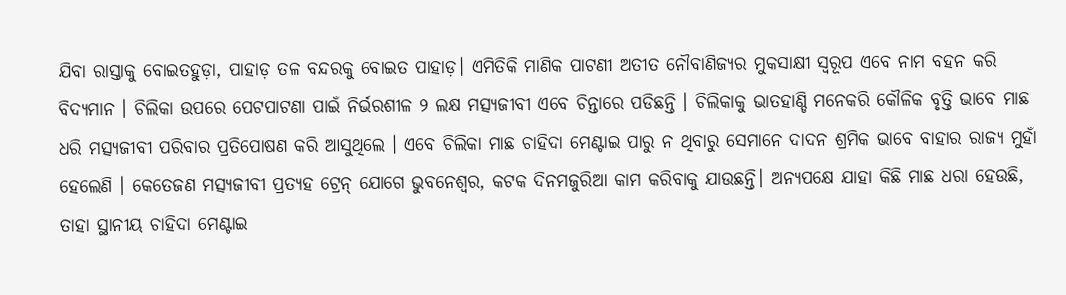ଯିବା ରାସ୍ତାକୁ ବୋଇତହୁଡ଼ା, ପାହାଡ଼ ତଳ ବନ୍ଦରକୁ ବୋଇତ ପାହାଡ଼। ଏମିତିକି ମାଣିକ ପାଟଣୀ ଅତୀତ ନୌବାଣିଜ୍ୟର ମୁକସାକ୍ଷୀ ସ୍ୱରୂପ ଏବେ ନାମ ବହନ କରି ବିଦ୍ୟମାନ । ଚିଲିକା ଉପରେ ପେଟପାଟଣା ପାଇଁ ନିର୍ଭରଶୀଳ ୨ ଲକ୍ଷ ମତ୍ସ୍ୟଜୀବୀ ଏବେ ଚିନ୍ତାରେ ପଡିଛନ୍ତି । ଚିଲିକାକୁ ଭାତହାଣ୍ଡି ମନେକରି କୌଳିକ ବୃତ୍ତି ଭାବେ ମାଛ ଧରି ମତ୍ସ୍ୟଜୀବୀ ପରିବାର ପ୍ରତିପୋଷଣ କରି ଆସୁଥିଲେ । ଏବେ ଚିଲିକା ମାଛ ଚାହିଦା ମେଣ୍ଟାଇ ପାରୁ ନ ଥିବାରୁ ସେମାନେ ଦାଦନ ଶ୍ରମିକ ଭାବେ ବାହାର ରାଜ୍ୟ ମୁହାଁ ହେଲେଣି । କେତେଜଣ ମତ୍ସ୍ୟଜୀବୀ ପ୍ରତ୍ୟହ ଟ୍ରେନ୍ ଯୋଗେ ଭୁବନେଶ୍ୱର, କଟକ ଦିନମଜୁରିଆ କାମ କରିବାକୁ ଯାଉଛନ୍ତି। ଅନ୍ୟପକ୍ଷେ ଯାହା କିଛି ମାଛ ଧରା ହେଉଛି, ତାହା ସ୍ଥାନୀୟ ଚାହିଦା ମେଣ୍ଟାଇ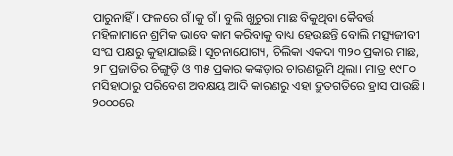ପାରୁନାହିଁ। ଫଳରେ ଗଁ।କୁ ଗଁ। ବୁଲି ଖୁଚୁରା ମାଛ ବିକୁଥିବା କୈବର୍ତ୍ତ ମହିଳାମାନେ ଶ୍ରମିକ ଭାବେ କାମ କରିବାକୁ ବାଧ୍ୟ ହେଉଛନ୍ତି ବୋଲି ମତ୍ସ୍ୟଜୀବୀ ସଂଘ ପକ୍ଷରୁ କୁହାଯାଇଛି। ସୂଚନାଯୋଗ୍ୟ, ଚିଲିକା ଏକଦା ୩୨୦ ପ୍ରକାର ମାଛ, ୨୮ ପ୍ରଜାତିର ଚିଙ୍ଗୁଡ଼ି ଓ ୩୫ ପ୍ରକାର କଙ୍କଡ଼ାର ଚାରଣଭୂମି ଥିଲା। ମାତ୍ର ୧୯୮୦ ମସିହାଠାରୁ ପରିବେଶ ଅବକ୍ଷୟ ଆଦି କାରଣରୁ ଏହା ଦ୍ରୁତଗତିରେ ହ୍ରାସ ପାଉଛି। ୨୦୦୦ରେ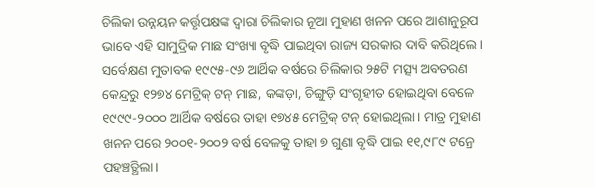ଚିଲିକା ଉନ୍ନୟନ କର୍ତ୍ତୃପକ୍ଷଙ୍କ ଦ୍ୱାରା ଚିଲିକାର ନୂଆ ମୁହାଣ ଖନନ ପରେ ଆଶାନୁରୂପ ଭାବେ ଏହି ସାମୁଦ୍ରିକ ମାଛ ସଂଖ୍ୟା ବୃଦ୍ଧି ପାଇଥିବା ରାଜ୍ୟ ସରକାର ଦାବି କରିଥିଲେ। ସର୍ବେକ୍ଷଣ ମୁତାବକ ୧୯୯୫-୯୬ ଆର୍ଥିକ ବର୍ଷରେ ଚିଲିକାର ୨୫ଟି ମତ୍ସ୍ୟ ଅବତରଣ କେନ୍ଦ୍ରରୁ ୧୨୭୪ ମେଟ୍ରିକ୍ ଟନ୍ ମାଛ, କଙ୍କଡ଼ା, ଚିଙ୍ଗୁଡ଼ି ସଂଗୃହୀତ ହୋଇଥିବା ବେଳେ ୧୯୯୯-୨୦୦୦ ଆର୍ଥିକ ବର୍ଷରେ ତାହା ୧୭୪୫ ମେଟ୍ରିକ୍ ଟନ୍ ହୋଇଥିଲା। ମାତ୍ର ମୁହାଣ ଖନନ ପରେ ୨୦୦୧-୨୦୦୨ ବର୍ଷ ବେଳକୁ ତାହା ୭ ଗୁଣା ବୃଦ୍ଧି ପାଇ ୧୧,୯୮୯ ଟନ୍ରେ ପହଞ୍ଚତ୍ଥିଲା।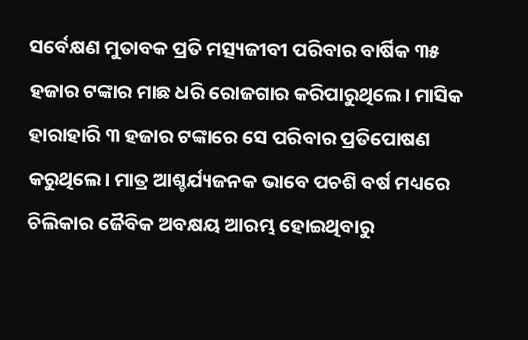ସର୍ବେକ୍ଷଣ ମୁତାବକ ପ୍ରତି ମତ୍ସ୍ୟଜୀବୀ ପରିବାର ବାର୍ଷିକ ୩୫ ହଜାର ଟଙ୍କାର ମାଛ ଧରି ରୋଜଗାର କରିପାରୁଥିଲେ। ମାସିକ ହାରାହାରି ୩ ହଜାର ଟଙ୍କାରେ ସେ ପରିବାର ପ୍ରତିପୋଷଣ କରୁଥିଲେ। ମାତ୍ର ଆଶ୍ଚର୍ଯ୍ୟଜନକ ଭାବେ ପଚଶି ବର୍ଷ ମଧ୍ୟରେ ଚିଲିକାର ଜୈବିକ ଅବକ୍ଷୟ ଆରମ୍ଭ ହୋଇଥିବାରୁ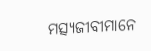ମତ୍ସ୍ୟଜୀବୀମାନେ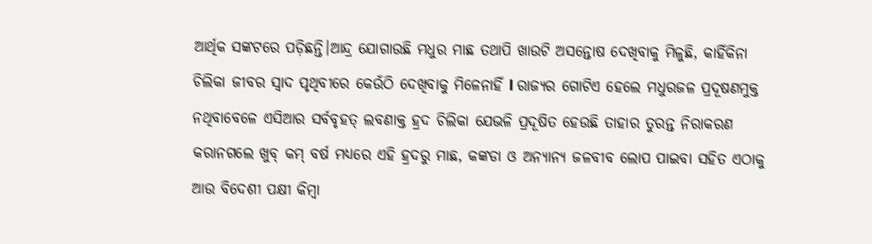ଆର୍ଥିକ ସଙ୍କଟରେ ପଡ଼ିଛନ୍ତି।ଆନ୍ଦ୍ର ଯୋଗାଉଛି ମଧୁର ମାଛ ତଥାପି ଖାଉଟି ଅସନ୍ତୋଷ ଦେଖିବାକୁ ମିଳୁଛି, କାହିଁକିନା ଚିଲିକା ଜୀବର ସ୍ୱାଦ ପୃଥିବୀରେ କେଉଁଠି ଦେଖିବାକୁ ମିଳେନାହିଁ l ରାଜ୍ୟର ଗୋଟିଏ ହେଲେ ମଧୁରଜଳ ପ୍ରଦୂଷଣମୁକ୍ତ ନଥିବାବେଳେ ଏସିଆର ସର୍ବବୃହତ୍ ଲବଣାକ୍ତ ହ୍ରଦ ଚିଲିକା ଯେଭଳି ପ୍ରଦୂଷିତ ହେଉଛି ତାହାର ତୁରନ୍ତ ନିରାକରଣ କରାନଗଲେ ଖୁବ୍ କମ୍ ବର୍ଷ ମଧ୍ୟରେ ଏହି ହ୍ରଦରୁ ମାଛ, କଙ୍କଡା ଓ ଅନ୍ୟାନ୍ୟ ଜଳବୀବ ଲୋପ ପାଇବା ସହିତ ଏଠାକୁ ଆଉ ବିଦେଶୀ ପକ୍ଷୀ କିମ୍ବା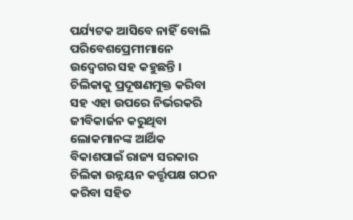ପର୍ଯ୍ୟଟକ ଆସିବେ ନାହିଁ ବୋଲି ପରିବେଶପ୍ରେମୀମାନେ ଉଦ୍ବେଗର ସହ କହୁଛନ୍ତି । ଚିଲିକାକୁ ପ୍ରଦୂଷଣମୁକ୍ତ କରିବା ସହ ଏହା ଉପରେ ନିର୍ଭରକରି ଜୀବିକାର୍ଜନ କରୁଥିବା ଲୋକମାନଙ୍କ ଆର୍ଥିକ ବିକାଶପାଇଁ ରାଜ୍ୟ ସରକାର ଚିଲିକା ଉନ୍ନୟନ କର୍ତ୍ତୃପକ୍ଷ ଗଠନ କରିବା ସହିତ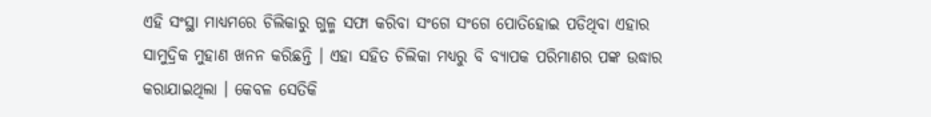ଏହି ସଂସ୍ଥା ମାଧ୍ୟମରେ ଚିଲିକାରୁ ଗୁଳ୍ମ ସଫା କରିବା ସଂଗେ ସଂଗେ ପୋତିହୋଇ ପଡିଥିବା ଏହାର ସାମୁଦ୍ରିକ ମୁହାଣ ଖନନ କରିଛନ୍ତି । ଏହା ସହିତ ଚିଲିକା ମଧ୍ୟରୁ ବି ବ୍ୟାପକ ପରିମାଣର ପଙ୍କ ଉଦ୍ଧାର କରାଯାଇଥିଲା । କେବଳ ସେତିକି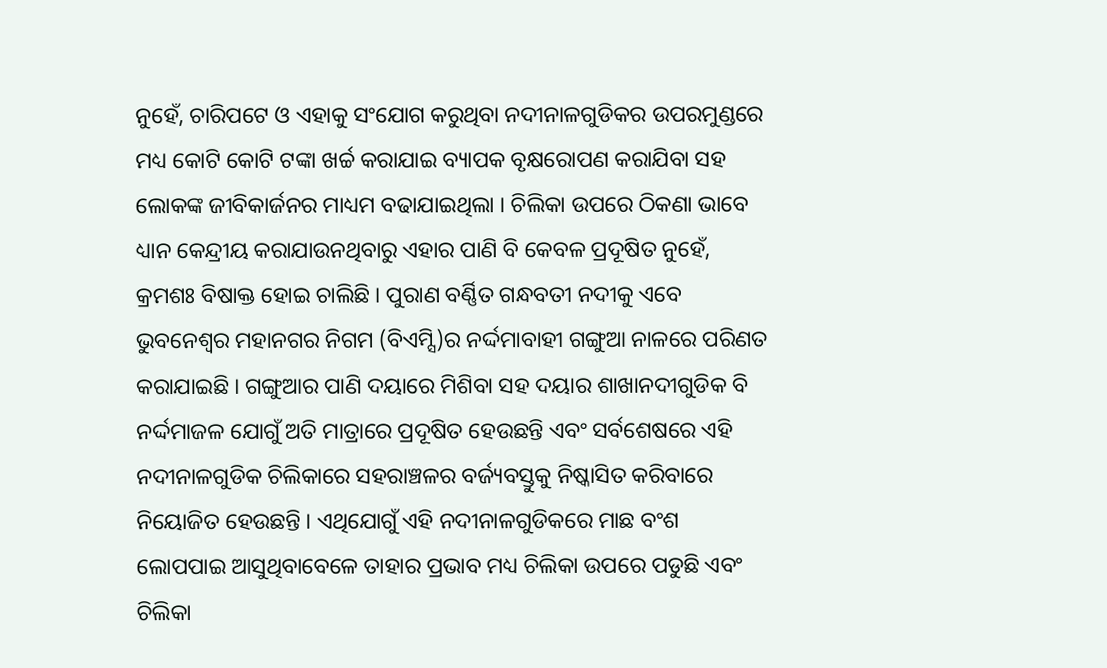ନୁହେଁ, ଚାରିପଟେ ଓ ଏହାକୁ ସଂଯୋଗ କରୁଥିବା ନଦୀନାଳଗୁଡିକର ଉପରମୁଣ୍ଡରେ ମଧ୍ୟ କୋଟି କୋଟି ଟଙ୍କା ଖର୍ଚ୍ଚ କରାଯାଇ ବ୍ୟାପକ ବୃକ୍ଷରୋପଣ କରାଯିବା ସହ ଲୋକଙ୍କ ଜୀବିକାର୍ଜନର ମାଧ୍ୟମ ବଢାଯାଇଥିଲା । ଚିଲିକା ଉପରେ ଠିକଣା ଭାବେ ଧ୍ୟାନ କେନ୍ଦ୍ରୀୟ କରାଯାଉନଥିବାରୁ ଏହାର ପାଣି ବି କେବଳ ପ୍ରଦୂଷିତ ନୁହେଁ, କ୍ରମଶଃ ବିଷାକ୍ତ ହୋଇ ଚାଲିଛି । ପୁରାଣ ବର୍ଣ୍ଣିତ ଗନ୍ଧବତୀ ନଦୀକୁ ଏବେ ଭୁବନେଶ୍ୱର ମହାନଗର ନିଗମ (ବିଏମ୍ସି)ର ନର୍ଦ୍ଦମାବାହୀ ଗଙ୍ଗୁଆ ନାଳରେ ପରିଣତ କରାଯାଇଛି । ଗଙ୍ଗୁଆର ପାଣି ଦୟାରେ ମିଶିବା ସହ ଦୟାର ଶାଖାନଦୀଗୁଡିକ ବି ନର୍ଦ୍ଦମାଜଳ ଯୋଗୁଁ ଅତି ମାତ୍ରାରେ ପ୍ରଦୂଷିତ ହେଉଛନ୍ତି ଏବଂ ସର୍ବଶେଷରେ ଏହି ନଦୀନାଳଗୁଡିକ ଚିଲିକାରେ ସହରାଞ୍ଚଳର ବର୍ଜ୍ୟବସ୍ତୁକୁ ନିଷ୍କାସିତ କରିବାରେ ନିୟୋଜିତ ହେଉଛନ୍ତି । ଏଥିଯୋଗୁଁ ଏହି ନଦୀନାଳଗୁଡିକରେ ମାଛ ବଂଶ ଲୋପପାଇ ଆସୁଥିବାବେଳେ ତାହାର ପ୍ରଭାବ ମଧ୍ୟ ଚିଲିକା ଉପରେ ପଡୁଛି ଏବଂ ଚିଲିକା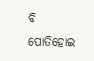ବି ପୋତିହୋଇ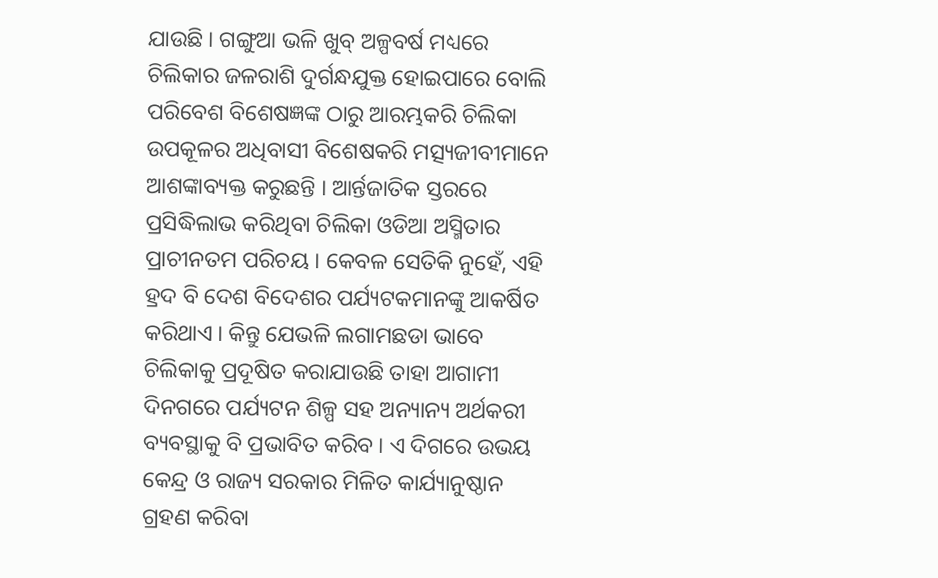ଯାଉଛି । ଗଙ୍ଗୁଆ ଭଳି ଖୁବ୍ ଅଳ୍ପବର୍ଷ ମଧ୍ୟରେ ଚିଲିକାର ଜଳରାଶି ଦୁର୍ଗନ୍ଧଯୁକ୍ତ ହୋଇପାରେ ବୋଲି ପରିବେଶ ବିଶେଷଜ୍ଞଙ୍କ ଠାରୁ ଆରମ୍ଭକରି ଚିଲିକା ଉପକୂଳର ଅଧିବାସୀ ବିଶେଷକରି ମତ୍ସ୍ୟଜୀବୀମାନେ ଆଶଙ୍କାବ୍ୟକ୍ତ କରୁଛନ୍ତି । ଆର୍ନ୍ତଜାତିକ ସ୍ତରରେ ପ୍ରସିଦ୍ଧିଲାଭ କରିଥିବା ଚିଲିକା ଓଡିଆ ଅସ୍ମିତାର ପ୍ରାଚୀନତମ ପରିଚୟ । କେବଳ ସେତିକି ନୁହେଁ, ଏହି ହ୍ରଦ ବି ଦେଶ ବିଦେଶର ପର୍ଯ୍ୟଟକମାନଙ୍କୁ ଆକର୍ଷିତ କରିଥାଏ । କିନ୍ତୁ ଯେଭଳି ଲଗାମଛଡା ଭାବେ ଚିଲିକାକୁ ପ୍ରଦୂଷିତ କରାଯାଉଛି ତାହା ଆଗାମୀ ଦିନଗରେ ପର୍ଯ୍ୟଟନ ଶିଳ୍ପ ସହ ଅନ୍ୟାନ୍ୟ ଅର୍ଥକରୀ ବ୍ୟବସ୍ଥାକୁ ବି ପ୍ରଭାବିତ କରିବ । ଏ ଦିଗରେ ଉଭୟ କେନ୍ଦ୍ର ଓ ରାଜ୍ୟ ସରକାର ମିଳିତ କାର୍ଯ୍ୟାନୁଷ୍ଠାନ ଗ୍ରହଣ କରିବା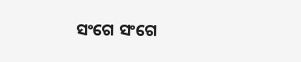ସଂଗେ ସଂଗେ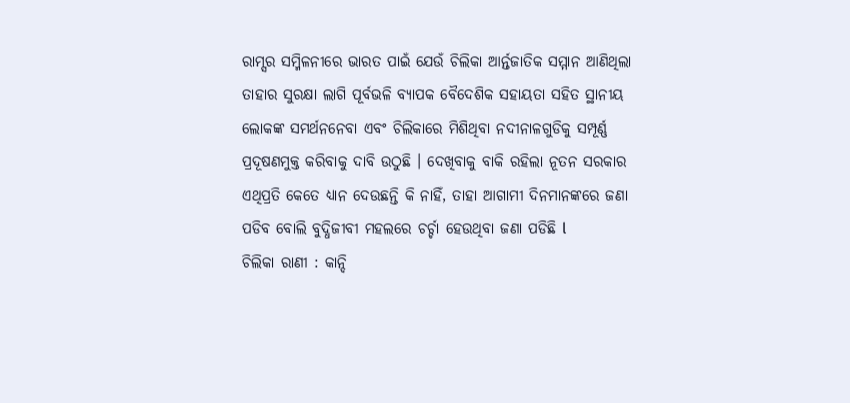ରାମ୍ସର ସମ୍ମିଳନୀରେ ଭାରତ ପାଇଁ ଯେଉଁ ଚିଲିକା ଆର୍ନ୍ତଜାତିକ ସମ୍ମାନ ଆଣିଥିଲା ତାହାର ସୁରକ୍ଷା ଲାଗି ପୂର୍ବଭଳି ବ୍ୟାପକ ବୈଦେଶିକ ସହାୟତା ସହିତ ସ୍ଥାନୀୟ ଲୋକଙ୍କ ସମର୍ଥନନେବା ଏବଂ ଚିଲିକାରେ ମିଶିଥିବା ନଦୀନାଳଗୁଡିକୁ ସମ୍ପୂର୍ଣ୍ଣ ପ୍ରଦୂଷଣମୁକ୍ତ କରିବାକୁ ଦାବି ଉଠୁଛି । ଦେଖିବାକୁ ବାକି ରହିଲା ନୂତନ ସରକାର ଏଥିପ୍ରତି କେତେ ଧ୍ୟାନ ଦେଉଛନ୍ତି କି ନାହିଁ, ତାହା ଆଗାମୀ ଦିନମାନଙ୍କରେ ଜଣା ପଡିବ ବୋଲି ବୁଦ୍ଧିଜୀବୀ ମହଲରେ ଚର୍ଚ୍ଚା ହେଉଥିବା ଜଣା ପଡିଛି l
ଚିଲିକା ରାଣୀ : କାନ୍ଦି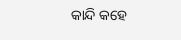କାନ୍ଦି କହେ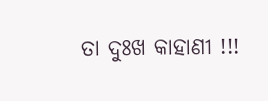ତା ଦୁଃଖ କାହାଣୀ !!!